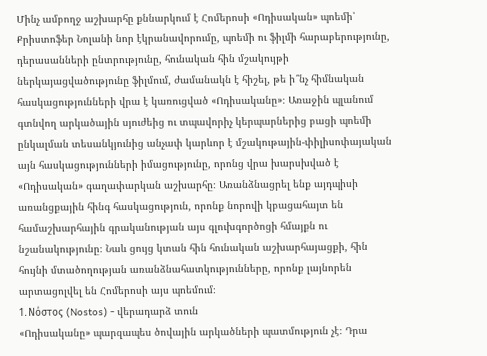Մինչ ամբողջ աշխարհը քննարկում է Հոմերոսի «Ոդիսական» պոեմի՝ Քրիստոֆեր Նոլանի նոր էկրանավորումը, պոեմի ու ֆիլմի հարաբերությունը, դերասանների ընտրությունը, հունական հին մշակույթի ներկայացվածությունը ֆիլմում, ժամանակն է հիշել, թե ի՞նչ հիմնական հասկացությունների վրա է կառուցված «Ոդիսականը»։ Առաջին պլանում գտնվող արկածային սյուժեից ու տպավորիչ կերպարներից բացի պոեմի ընկալման տեսանկյունից անչափ կարևոր է մշակութային-փիլիսոփայական այն հասկացությունների իմացությունը, որոնց վրա խարսխված է «Ոդիսական» գաղափարկան աշխարհը։ Առանձնացրել ենք այդպիսի առանցքային հինգ հասկացություն, որոնք նորովի կբացահայտ են համաշխարհային գրականության այս գլուխգործոցի հմայքն ու նշանակությունը։ Նաև ցույց կտան հին հունական աշխարհայացքի, հին հույնի մտածողության առանձնահատկությունները, որոնք լայնորեն արտացոլվել են Հոմերոսի այս պոեմում։
1․Νόστος (Nostos) - վերադարձ տուն
«Ոդիսականը» պարզապես ծովային արկածների պատմություն չէ։ Դրա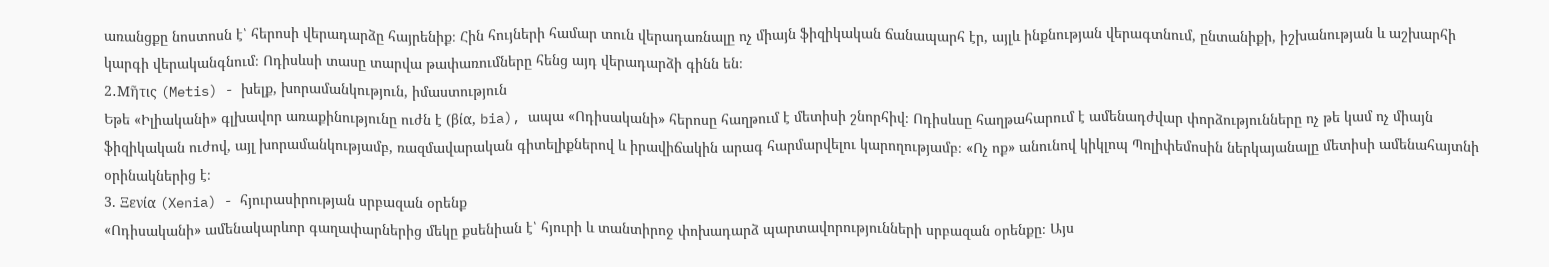առանցքը նոստոսն է՝ հերոսի վերադարձը հայրենիք։ Հին հույների համար տուն վերադառնալը ոչ միայն ֆիզիկական ճանապարհ էր, այլև ինքնության վերագտնում, ընտանիքի, իշխանության և աշխարհի կարգի վերականգնում։ Ոդիսևսի տասը տարվա թափառումները հենց այդ վերադարձի գինն են։
2․Μῆτις (Metis) - խելք, խորամանկություն, իմաստություն
Եթե «Իլիականի» գլխավոր առաքինությունը ուժն է (βία, bia), ապա «Ոդիսականի» հերոսը հաղթում է մետիսի շնորհիվ։ Ոդիսևսը հաղթահարում է ամենադժվար փորձությունները ոչ թե կամ ոչ միայն ֆիզիկական ուժով, այլ խորամանկությամբ, ռազմավարական գիտելիքներով և իրավիճակին արագ հարմարվելու կարողությամբ։ «Ոչ ոք» անունով կիկլոպ Պոլիփեմոսին ներկայանալը մետիսի ամենահայտնի օրինակներից է։
3. Ξενία (Xenia) - հյուրասիրության սրբազան օրենք
«Ոդիսականի» ամենակարևոր գաղափարներից մեկը քսենիան է՝ հյուրի և տանտիրոջ փոխադարձ պարտավորությունների սրբազան օրենքը։ Այս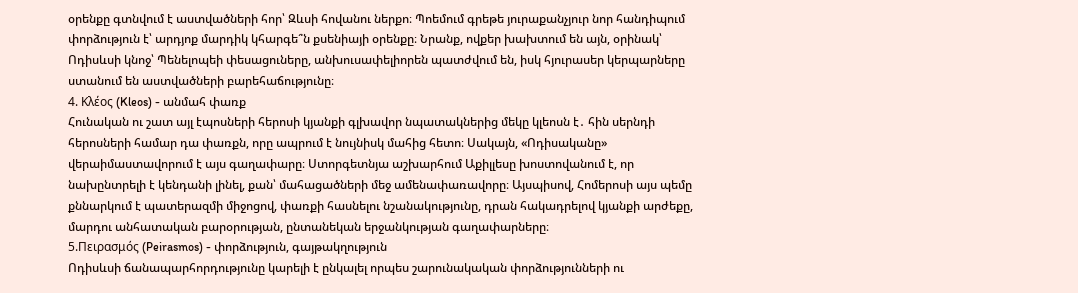օրենքը գտնվում է աստվածների հոր՝ Զևսի հովանու ներքո։ Պոեմում գրեթե յուրաքանչյուր նոր հանդիպում փորձություն է՝ արդյոք մարդիկ կհարգե՞ն քսենիայի օրենքը։ Նրանք, ովքեր խախտում են այն, օրինակ՝ Ոդիսևսի կնոջ՝ Պենելոպեի փեսացուները, անխուսափելիորեն պատժվում են, իսկ հյուրասեր կերպարները ստանում են աստվածների բարեհաճությունը։
4. Κλέος (Kleos) - անմահ փառք
Հունական ու շատ այլ էպոսների հերոսի կյանքի գլխավոր նպատակներից մեկը կլեոսն է․ հին սերնդի հերոսների համար դա փառքն, որը ապրում է նույնիսկ մահից հետո։ Սակայն, «Ոդիսականը» վերաիմաստավորում է այս գաղափարը։ Ստորգետնյա աշխարհում Աքիլլեսը խոստովանում է, որ նախընտրելի է կենդանի լինել, քան՝ մահացածների մեջ ամենափառավորը։ Այսպիսով, Հոմերոսի այս պեմը քննարկում է պատերազմի միջոցով, փառքի հասնելու նշանակությունը, դրան հակադրելով կյանքի արժեքը, մարդու անհատական բարօրության, ընտանեկան երջանկության գաղափարները։
5.Πειρασμός (Peirasmos) - փորձություն, գայթակղություն
Ոդիսևսի ճանապարհորդությունը կարելի է ընկալել որպես շարունակական փորձությունների ու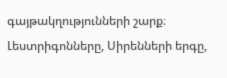գայթակղությունների շարք։ Լեստրիգոնները, Սիրենների երգը,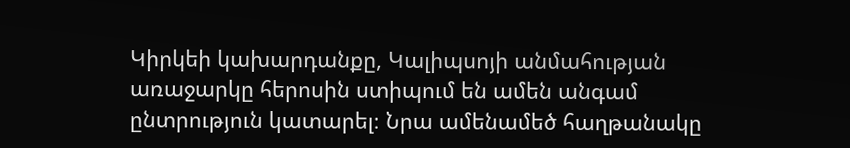Կիրկեի կախարդանքը, Կալիպսոյի անմահության առաջարկը հերոսին ստիպում են ամեն անգամ ընտրություն կատարել։ Նրա ամենամեծ հաղթանակը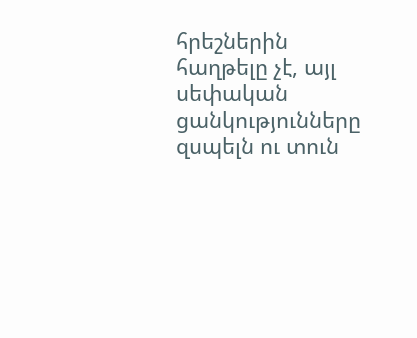հրեշներին հաղթելը չէ, այլ սեփական ցանկությունները զսպելն ու տուն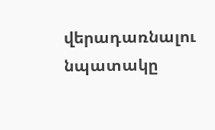վերադառնալու նպատակը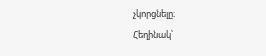չկորցնելը։
Հեղինակ՝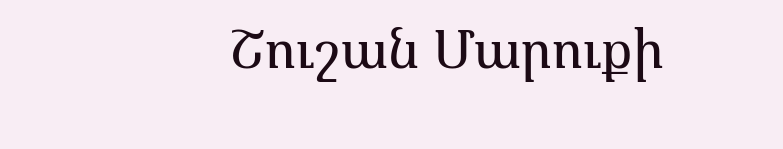Շուշան Մարուքի